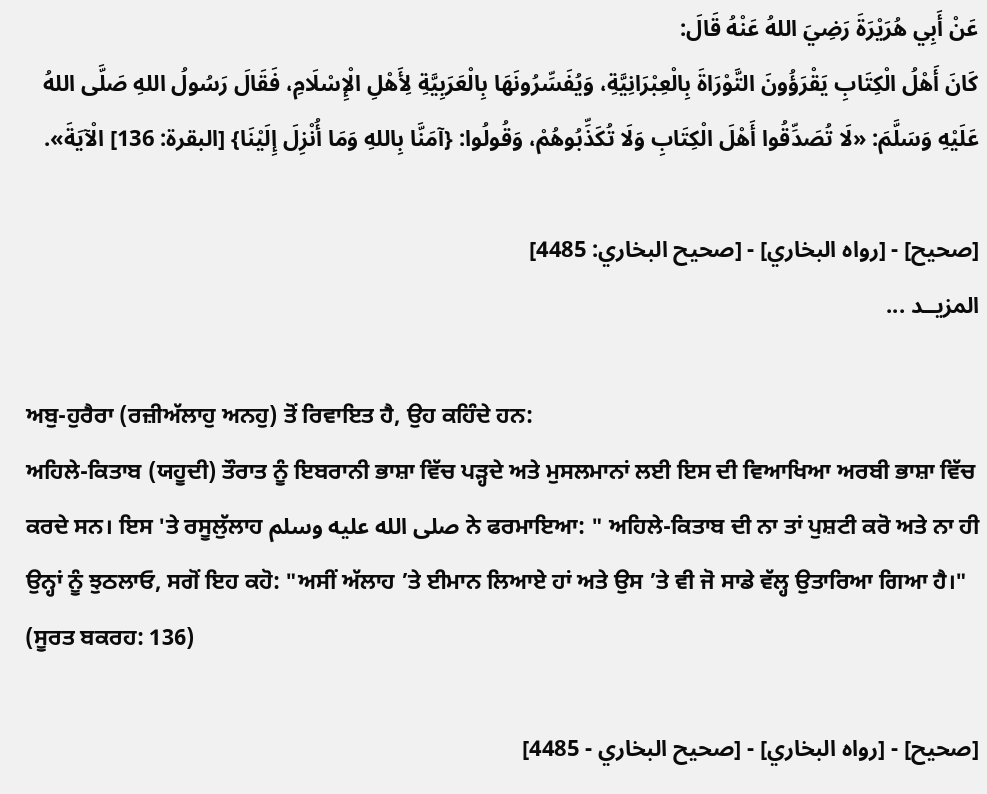عَنْ ‌أَبِي هُرَيْرَةَ رَضِيَ اللهُ عَنْهُ قَالَ:
كَانَ أَهْلُ الْكِتَابِ يَقْرَؤُونَ التَّوْرَاةَ بِالْعِبْرَانِيَّةِ، وَيُفَسِّرُونَهَا بِالْعَرَبِيَّةِ لِأَهْلِ الْإِسْلَامِ، فَقَالَ رَسُولُ اللهِ صَلَّى اللهُ عَلَيْهِ وَسَلَّمَ: «لَا تُصَدِّقُوا أَهْلَ الْكِتَابِ وَلَا تُكَذِّبُوهُمْ، وَقُولُوا: {آمَنَّا بِاللهِ وَمَا أُنْزِلَ إِلَيْنَا} [البقرة: 136] الْآيَةَ».

[صحيح] - [رواه البخاري] - [صحيح البخاري: 4485]
المزيــد ...

ਅਬੁ-ਹੁਰੈਰਾ (ਰਜ਼ੀਅੱਲਾਹੁ ਅਨਹੁ) ਤੋਂ ਰਿਵਾਇਤ ਹੈ, ਉਹ ਕਹਿੰਦੇ ਹਨ:
ਅਹਿਲੇ-ਕਿਤਾਬ (ਯਹੂਦੀ) ਤੌਰਾਤ ਨੂੰ ਇਬਰਾਨੀ ਭਾਸ਼ਾ ਵਿੱਚ ਪੜ੍ਹਦੇ ਅਤੇ ਮੁਸਲਮਾਨਾਂ ਲਈ ਇਸ ਦੀ ਵਿਆਖਿਆ ਅਰਬੀ ਭਾਸ਼ਾ ਵਿੱਚ ਕਰਦੇ ਸਨ। ਇਸ 'ਤੇ ਰਸੂਲੁੱਲਾਹ صلى الله عليه وسلم ਨੇ ਫਰਮਾਇਆ: " ਅਹਿਲੇ-ਕਿਤਾਬ ਦੀ ਨਾ ਤਾਂ ਪੁਸ਼ਟੀ ਕਰੋ ਅਤੇ ਨਾ ਹੀ ਉਨ੍ਹਾਂ ਨੂੰ ਝੁਠਲਾਓ, ਸਗੋਂ ਇਹ ਕਹੋ: "ਅਸੀਂ ਅੱਲਾਹ ’ਤੇ ਈਮਾਨ ਲਿਆਏ ਹਾਂ ਅਤੇ ਉਸ ’ਤੇ ਵੀ ਜੋ ਸਾਡੇ ਵੱਲ੍ਹ ਉਤਾਰਿਆ ਗਿਆ ਹੈ।" (ਸੂਰਤ ਬਕਰਹ: 136)

[صحيح] - [رواه البخاري] - [صحيح البخاري - 4485]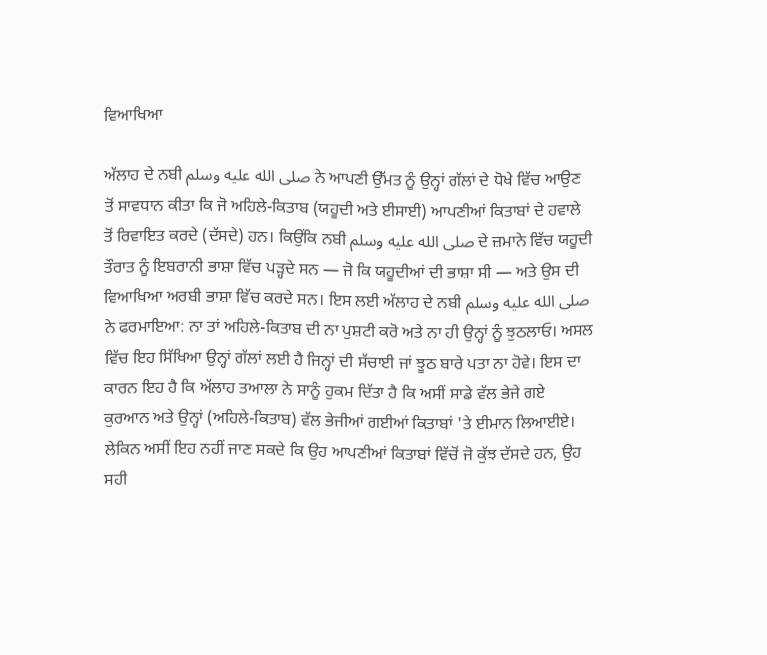ਵਿਆਖਿਆ

ਅੱਲਾਹ ਦੇ ਨਬੀ صلى الله عليه وسلم ਨੇ ਆਪਣੀ ਉੱਮਤ ਨੂੰ ਉਨ੍ਹਾਂ ਗੱਲਾਂ ਦੇ ਧੋਖੇ ਵਿੱਚ ਆਉਣ ਤੋਂ ਸਾਵਧਾਨ ਕੀਤਾ ਕਿ ਜੋ ਅਹਿਲੇ-ਕਿਤਾਬ (ਯਹੂਦੀ ਅਤੇ ਈਸਾਈ) ਆਪਣੀਆਂ ਕਿਤਾਬਾਂ ਦੇ ਹਵਾਲੇ ਤੋਂ ਰਿਵਾਇਤ ਕਰਦੇ (ਦੱਸਦੇ) ਹਨ। ਕਿਉਂਕਿ ਨਬੀ صلى الله عليه وسلم ਦੇ ਜ਼ਮਾਨੇ ਵਿੱਚ ਯਹੂਦੀ ਤੌਰਾਤ ਨੂੰ ਇਬਰਾਨੀ ਭਾਸ਼ਾ ਵਿੱਚ ਪੜ੍ਹਦੇ ਸਨ — ਜੋ ਕਿ ਯਹੂਦੀਆਂ ਦੀ ਭਾਸ਼ਾ ਸੀ — ਅਤੇ ਉਸ ਦੀ ਵਿਆਖਿਆ ਅਰਬੀ ਭਾਸ਼ਾ ਵਿੱਚ ਕਰਦੇ ਸਨ। ਇਸ ਲਈ ਅੱਲਾਹ ਦੇ ਨਬੀ صلى الله عليه وسلم ਨੇ ਫਰਮਾਇਆ: ਨਾ ਤਾਂ ਅਹਿਲੇ-ਕਿਤਾਬ ਦੀ ਨਾ ਪੁਸ਼ਟੀ ਕਰੋ ਅਤੇ ਨਾ ਹੀ ਉਨ੍ਹਾਂ ਨੂੰ ਝੁਠਲਾਓ। ਅਸਲ ਵਿੱਚ ਇਹ ਸਿੱਖਿਆ ਉਨ੍ਹਾਂ ਗੱਲਾਂ ਲਈ ਹੈ ਜਿਨ੍ਹਾਂ ਦੀ ਸੱਚਾਈ ਜਾਂ ਝੂਠ ਬਾਰੇ ਪਤਾ ਨਾ ਹੋਵੇ। ਇਸ ਦਾ ਕਾਰਨ ਇਹ ਹੈ ਕਿ ਅੱਲਾਹ ਤਆਲਾ ਨੇ ਸਾਨੂੰ ਹੁਕਮ ਦਿੱਤਾ ਹੈ ਕਿ ਅਸੀਂ ਸਾਡੇ ਵੱਲ ਭੇਜੇ ਗਏ ਕੁਰਆਨ ਅਤੇ ਉਨ੍ਹਾਂ (ਅਹਿਲੇ-ਕਿਤਾਬ) ਵੱਲ ਭੇਜੀਆਂ ਗਈਆਂ ਕਿਤਾਬਾਂ 'ਤੇ ਈਮਾਨ ਲਿਆਈਏ। ਲੇਕਿਨ ਅਸੀਂ ਇਹ ਨਹੀਂ ਜਾਣ ਸਕਦੇ ਕਿ ਉਹ ਆਪਣੀਆਂ ਕਿਤਾਬਾਂ ਵਿੱਚੋਂ ਜੋ ਕੁੱਝ ਦੱਸਦੇ ਹਨ, ਉਹ ਸਹੀ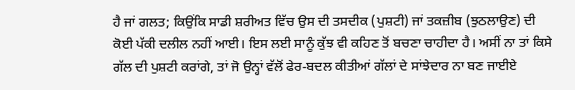ਹੈ ਜਾਂ ਗਲਤ; ਕਿਉਂਕਿ ਸਾਡੀ ਸ਼ਰੀਅਤ ਵਿੱਚ ਉਸ ਦੀ ਤਸਦੀਕ (ਪੁਸ਼ਟੀ) ਜਾਂ ਤਕਜ਼ੀਬ (ਝੁਠਲਾਉਣ) ਦੀ ਕੋਈ ਪੱਕੀ ਦਲੀਲ ਨਹੀਂ ਆਈ। ਇਸ ਲਈ ਸਾਨੂੰ ਕੁੱਝ ਵੀ ਕਹਿਣ ਤੋਂ ਬਚਣਾ ਚਾਹੀਦਾ ਹੈ। ਅਸੀਂ ਨਾ ਤਾਂ ਕਿਸੇ ਗੱਲ ਦੀ ਪੁਸ਼ਟੀ ਕਰਾਂਗੇ, ਤਾਂ ਜੋ ਉਨ੍ਹਾਂ ਵੱਲੋਂ ਫੇਰ-ਬਦਲ ਕੀਤੀਆਂ ਗੱਲਾਂ ਦੇ ਸਾਂਝੇਦਾਰ ਨਾ ਬਣ ਜਾਈਏ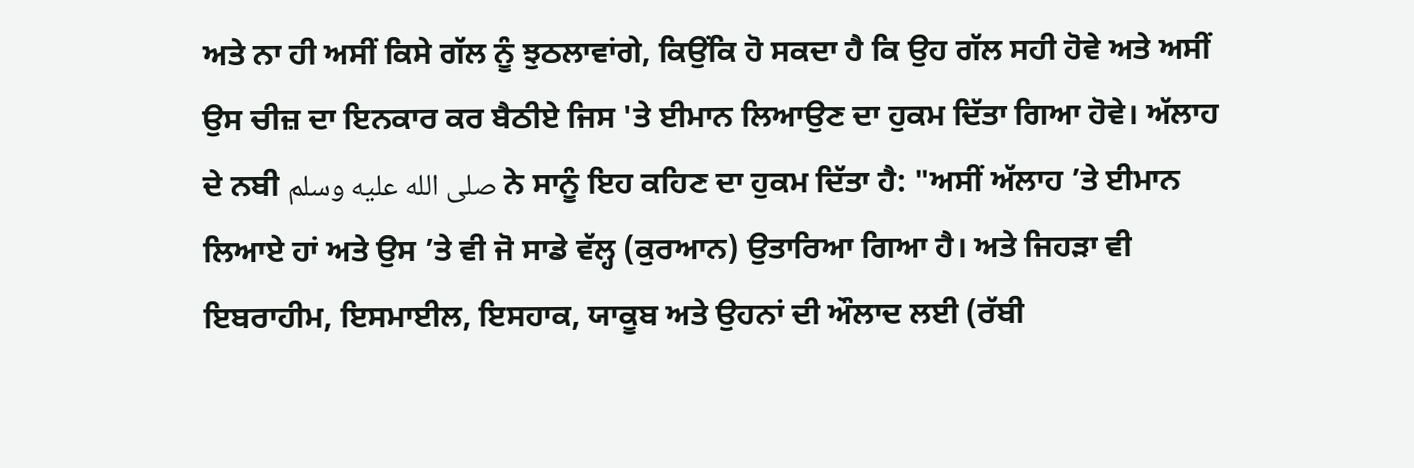ਅਤੇ ਨਾ ਹੀ ਅਸੀਂ ਕਿਸੇ ਗੱਲ ਨੂੰ ਝੁਠਲਾਵਾਂਗੇ, ਕਿਉਂਕਿ ਹੋ ਸਕਦਾ ਹੈ ਕਿ ਉਹ ਗੱਲ ਸਹੀ ਹੋਵੇ ਅਤੇ ਅਸੀਂ ਉਸ ਚੀਜ਼ ਦਾ ਇਨਕਾਰ ਕਰ ਬੈਠੀਏ ਜਿਸ 'ਤੇ ਈਮਾਨ ਲਿਆਉਣ ਦਾ ਹੁਕਮ ਦਿੱਤਾ ਗਿਆ ਹੋਵੇ। ਅੱਲਾਹ ਦੇ ਨਬੀ صلى الله عليه وسلم ਨੇ ਸਾਨੂੰ ਇਹ ਕਹਿਣ ਦਾ ਹੁਕਮ ਦਿੱਤਾ ਹੈ: "ਅਸੀਂ ਅੱਲਾਹ ’ਤੇ ਈਮਾਨ ਲਿਆਏ ਹਾਂ ਅਤੇ ਉਸ ’ਤੇ ਵੀ ਜੋ ਸਾਡੇ ਵੱਲ੍ਹ (ਕੁਰਆਨ) ਉਤਾਰਿਆ ਗਿਆ ਹੈ। ਅਤੇ ਜਿਹੜਾ ਵੀ ਇਬਰਾਹੀਮ, ਇਸਮਾਈਲ, ਇਸਹਾਕ, ਯਾਕੂਬ ਅਤੇ ਉਹਨਾਂ ਦੀ ਔਲਾਦ ਲਈ (ਰੱਬੀ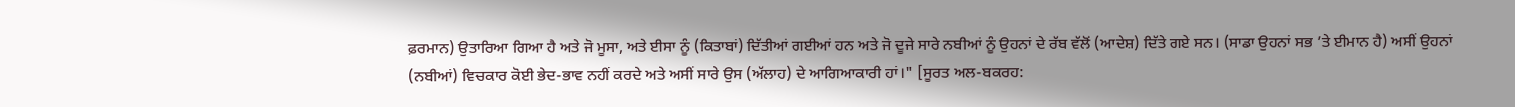ਫ਼ਰਮਾਨ) ਉਤਾਰਿਆ ਗਿਆ ਹੈ ਅਤੇ ਜੋ ਮੂਸਾ, ਅਤੇ ਈਸਾ ਨੂੰ (ਕਿਤਾਬਾਂ) ਦਿੱਤੀਆਂ ਗਈਆਂ ਹਨ ਅਤੇ ਜੋ ਦੂਜੇ ਸਾਰੇ ਨਬੀਆਂ ਨੂੰ ਉਹਨਾਂ ਦੇ ਰੱਬ ਵੱਲੋਂ (ਆਦੇਸ਼) ਦਿੱਤੇ ਗਏ ਸਨ। (ਸਾਡਾ ਉਹਨਾਂ ਸਭ ’ਤੇ ਈਮਾਨ ਹੈ) ਅਸੀਂ ਉਹਨਾਂ (ਨਬੀਆਂ) ਵਿਚਕਾਰ ਕੋਈ ਭੇਦ-ਭਾਵ ਨਹੀਂ ਕਰਦੇ ਅਤੇ ਅਸੀਂ ਸਾਰੇ ਉਸ (ਅੱਲਾਹ) ਦੇ ਆਗਿਆਕਾਰੀ ਹਾਂ।" [ਸੂਰਤ ਅਲ-ਬਕਰਹ: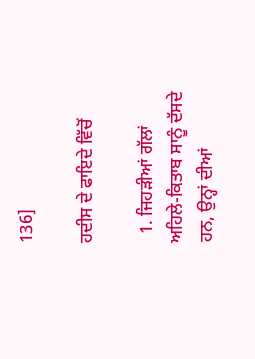136]

ਹਦੀਸ ਦੇ ਫਾਇਦੇ ਵਿੱਚੋਂ

  1. ਜਿਹੜੀਆਂ ਗੱਲਾਂ ਅਹਿਲੇ-ਕਿਤਾਬ ਸਾਨੂੰ ਦੱਸਦੇ ਹਨ, ਉਨ੍ਹਾਂ ਦੀਆਂ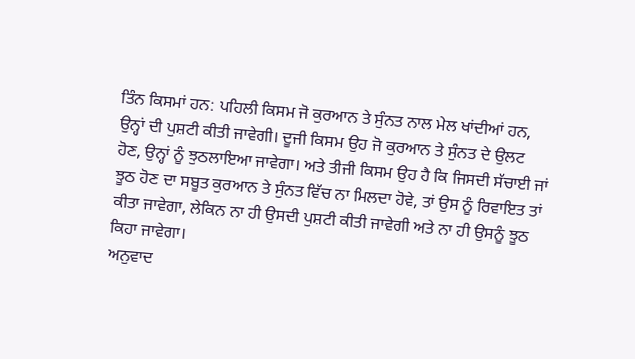ਤਿੰਨ ਕਿਸਮਾਂ ਹਨ: ਪਹਿਲੀ ਕਿਸਮ ਜੋ ਕੁਰਆਨ ਤੇ ਸੁੰਨਤ ਨਾਲ ਮੇਲ ਖਾਂਦੀਆਂ ਹਨ, ਉਨ੍ਹਾਂ ਦੀ ਪੁਸ਼ਟੀ ਕੀਤੀ ਜਾਵੇਗੀ। ਦੂਜੀ ਕਿਸਮ ਉਹ ਜੋ ਕੁਰਆਨ ਤੇ ਸੁੰਨਤ ਦੇ ਉਲਟ ਹੋਣ, ਉਨ੍ਹਾਂ ਨੂੰ ਝੁਠਲਾਇਆ ਜਾਵੇਗਾ। ਅਤੇ ਤੀਜੀ ਕਿਸਮ ਉਹ ਹੈ ਕਿ ਜਿਸਦੀ ਸੱਚਾਈ ਜਾਂ ਝੂਠ ਹੋਣ ਦਾ ਸਬੂਤ ਕੁਰਆਨ ਤੇ ਸੁੰਨਤ ਵਿੱਚ ਨਾ ਮਿਲਦਾ ਹੋਵੇ, ਤਾਂ ਉਸ ਨੂੰ ਰਿਵਾਇਤ ਤਾਂ ਕੀਤਾ ਜਾਵੇਗਾ, ਲੇਕਿਨ ਨਾ ਹੀ ਉਸਦੀ ਪੁਸ਼ਟੀ ਕੀਤੀ ਜਾਵੇਗੀ ਅਤੇ ਨਾ ਹੀ ਉਸਨੂੰ ਝੂਠ ਕਿਹਾ ਜਾਵੇਗਾ।
ਅਨੁਵਾਦ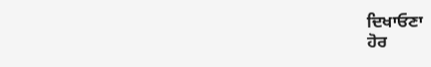ਦਿਖਾਓਣਾ
ਹੋਰ